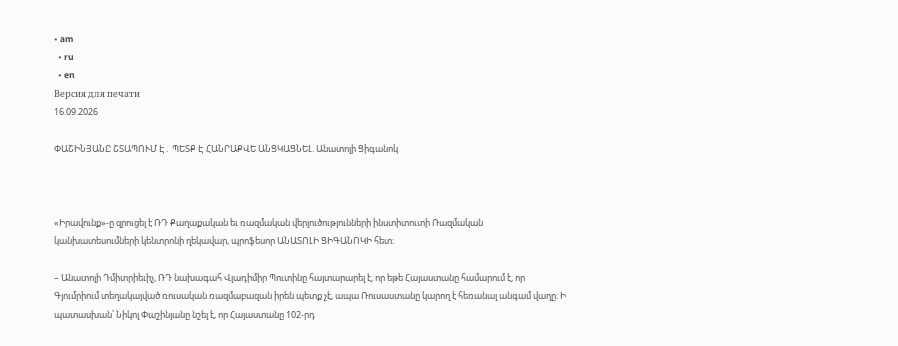• am
  • ru
  • en
Версия для печати
16.09.2026

ՓԱՇԻՆՅԱՆԸ ՇՏԱՊՈՒՄ Է․ ՊԵՏՔ Է ՀԱՆՐԱՔՎԵ ԱՆՑԿԱՑՆԵԼ. Անատոլի Ցիգանոկ



«Իրավունք»-ը զրուցել է ՌԴ Քաղաքական եւ ռազմական վերլուծությունների ինստիտուտի Ռազմական կանխատեսումների կենտրոնի ղեկավար, պրոֆեսոր ԱՆԱՏՈԼԻ ՑԻԳԱՆՈԿԻ հետ։

– Անատոլի Դմիտրիեւիչ, ՌԴ նախագահ Վլադիմիր Պուտինը հայտարարել է, որ եթե Հայաստանը համարում է, որ Գյումրիում տեղակայված ռուսական ռազմաբազան իրեն պետք չէ, ապա Ռուսաստանը կարող է հեռանալ անգամ վաղը։ Ի պատասխան՝ Նիկոլ Փաշինյանը նշել է, որ Հայաստանը 102-րդ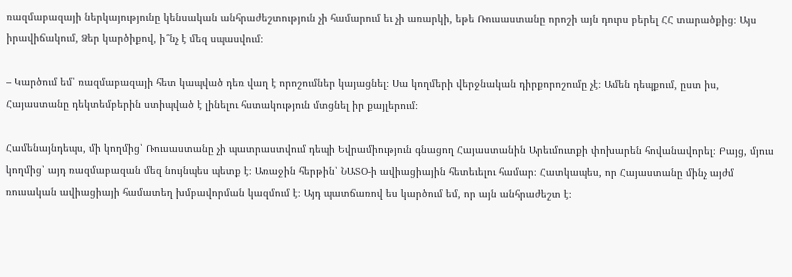ռազմաբազայի ներկայությունը կենսական անհրաժեշտություն չի համարում եւ չի առարկի, եթե Ռուսաստանը որոշի այն դուրս բերել ՀՀ տարածքից։ Այս իրավիճակում, Ձեր կարծիքով, ի՞նչ է մեզ սպասվում։

– Կարծում եմ՝ ռազմաբազայի հետ կապված դեռ վաղ է որոշումներ կայացնել։ Սա կողմերի վերջնական դիրքորոշումը չէ։ Ամեն դեպքում, ըստ իս, Հայաստանը դեկտեմբերին ստիպված է լինելու հստակություն մտցնել իր քայլերում։

Համենայնդեպս, մի կողմից՝ Ռուսաստանը չի պատրաստվում դեպի Եվրամիություն գնացող Հայաստանին Արեւմուտքի փոխարեն հովանավորել։ Բայց, մյուս կողմից՝ այդ ռազմաբազան մեզ նույնպես պետք է։ Առաջին հերթին՝ ՆԱՏՕ-ի ավիացիային հետեւելու համար։ Հատկապես, որ Հայաստանը մինչ այժմ ռուսական ավիացիայի համատեղ խմբավորման կազմում է։ Այդ պատճառով ես կարծում եմ, որ այն անհրաժեշտ է։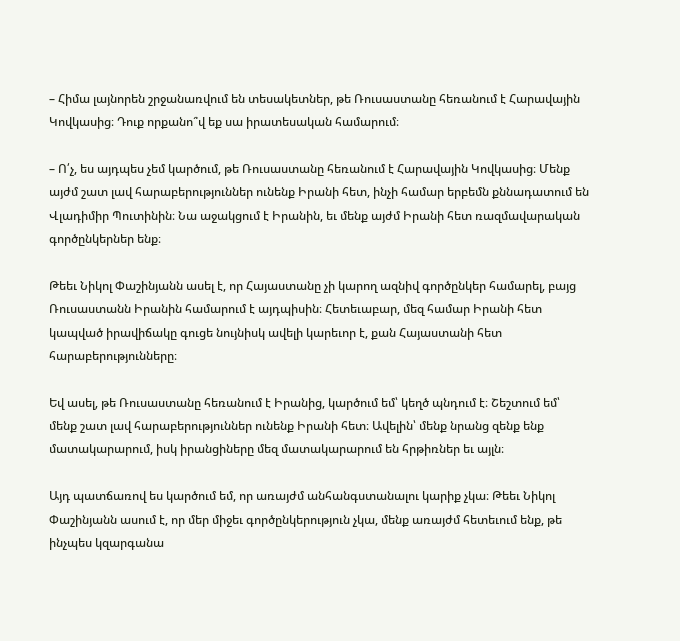– Հիմա լայնորեն շրջանառվում են տեսակետներ, թե Ռուսաստանը հեռանում է Հարավային Կովկասից։ Դուք որքանո՞վ եք սա իրատեսական համարում։

– Ո՛չ, ես այդպես չեմ կարծում, թե Ռուսաստանը հեռանում է Հարավային Կովկասից։ Մենք այժմ շատ լավ հարաբերություններ ունենք Իրանի հետ, ինչի համար երբեմն քննադատում են Վլադիմիր Պուտինին։ Նա աջակցում է Իրանին, եւ մենք այժմ Իրանի հետ ռազմավարական գործընկերներ ենք։

Թեեւ Նիկոլ Փաշինյանն ասել է, որ Հայաստանը չի կարող ազնիվ գործընկեր համարել, բայց Ռուսաստանն Իրանին համարում է այդպիսին։ Հետեւաբար, մեզ համար Իրանի հետ կապված իրավիճակը գուցե նույնիսկ ավելի կարեւոր է, քան Հայաստանի հետ հարաբերությունները։

Եվ ասել, թե Ռուսաստանը հեռանում է Իրանից, կարծում եմ՝ կեղծ պնդում է։ Շեշտում եմ՝ մենք շատ լավ հարաբերություններ ունենք Իրանի հետ։ Ավելին՝ մենք նրանց զենք ենք մատակարարում, իսկ իրանցիները մեզ մատակարարում են հրթիռներ եւ այլն։

Այդ պատճառով ես կարծում եմ, որ առայժմ անհանգստանալու կարիք չկա։ Թեեւ Նիկոլ Փաշինյանն ասում է, որ մեր միջեւ գործընկերություն չկա, մենք առայժմ հետեւում ենք, թե ինչպես կզարգանա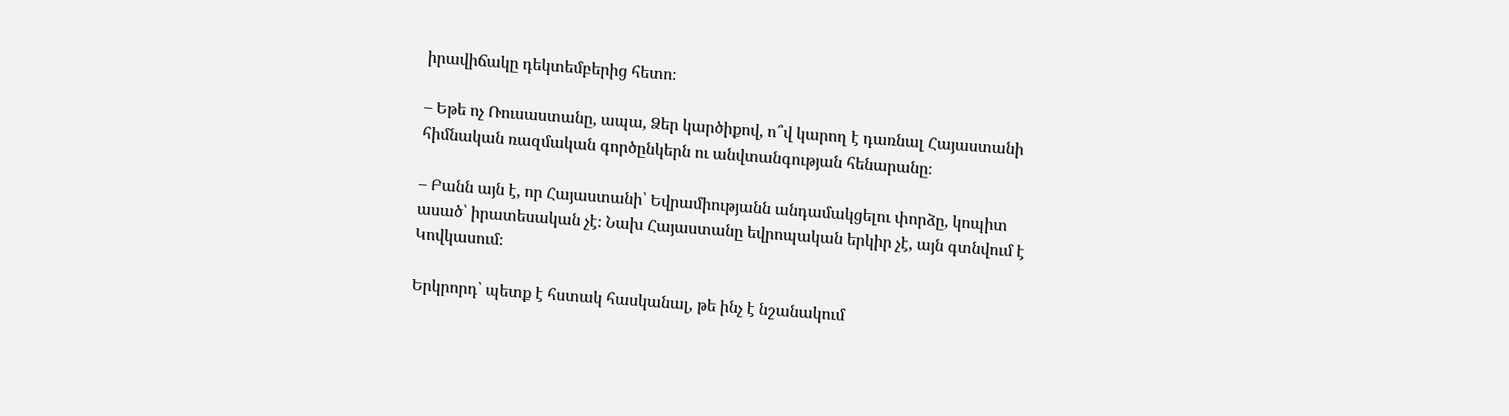իրավիճակը դեկտեմբերից հետո։

– Եթե ոչ Ռուսաստանը, ապա, Ձեր կարծիքով, ո՞վ կարող է դառնալ Հայաստանի հիմնական ռազմական գործընկերն ու անվտանգության հենարանը։

– Բանն այն է, որ Հայաստանի՝ Եվրամիությանն անդամակցելու փորձը, կոպիտ ասած՝ իրատեսական չէ։ Նախ Հայաստանը եվրոպական երկիր չէ, այն գտնվում է Կովկասում։

Երկրորդ՝ պետք է հստակ հասկանալ, թե ինչ է նշանակում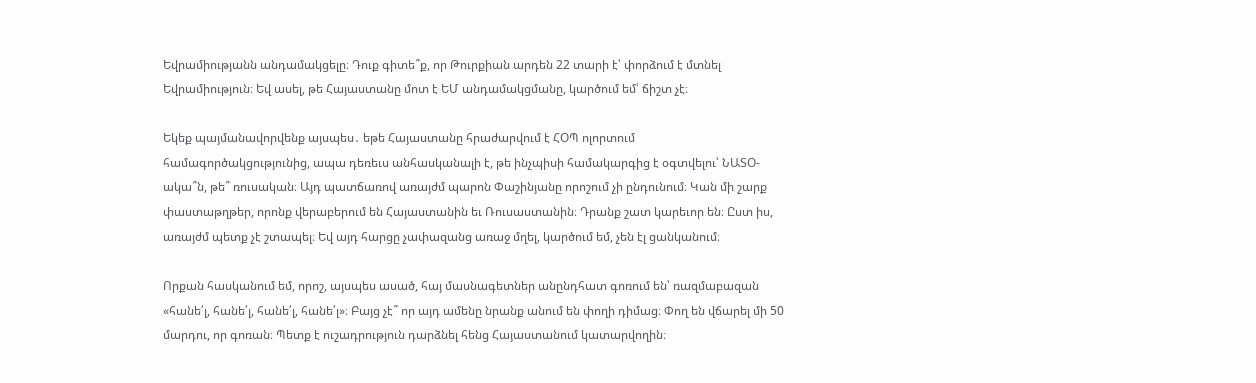Եվրամիությանն անդամակցելը։ Դուք գիտե՞ք, որ Թուրքիան արդեն 22 տարի է՝ փորձում է մտնել Եվրամիություն։ Եվ ասել, թե Հայաստանը մոտ է ԵՄ անդամակցմանը, կարծում եմ՝ ճիշտ չէ։

Եկեք պայմանավորվենք այսպես․ եթե Հայաստանը հրաժարվում է ՀՕՊ ոլորտում համագործակցությունից, ապա դեռեւս անհասկանալի է, թե ինչպիսի համակարգից է օգտվելու՝ ՆԱՏՕ-ակա՞ն, թե՞ ռուսական։ Այդ պատճառով առայժմ պարոն Փաշինյանը որոշում չի ընդունում։ Կան մի շարք փաստաթղթեր, որոնք վերաբերում են Հայաստանին եւ Ռուսաստանին։ Դրանք շատ կարեւոր են։ Ըստ իս, առայժմ պետք չէ շտապել։ Եվ այդ հարցը չափազանց առաջ մղել, կարծում եմ, չեն էլ ցանկանում։

Որքան հասկանում եմ, որոշ, այսպես ասած, հայ մասնագետներ անընդհատ գոռում են՝ ռազմաբազան «հանե՛լ, հանե՛լ, հանե՛լ, հանե՛լ»։ Բայց չէ՞ որ այդ ամենը նրանք անում են փողի դիմաց։ Փող են վճարել մի 50 մարդու, որ գոռան։ Պետք է ուշադրություն դարձնել հենց Հայաստանում կատարվողին։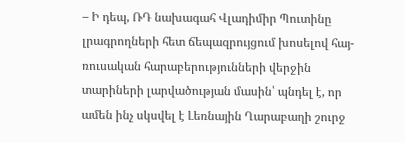– Ի դեպ, ՌԴ նախագահ Վլադիմիր Պուտինը լրագրողների հետ ճեպազրույցում խոսելով հայ-ռուսական հարաբերությունների վերջին տարիների լարվածության մասին՝ պնդել է, որ ամեն ինչ սկսվել է Լեռնային Ղարաբաղի շուրջ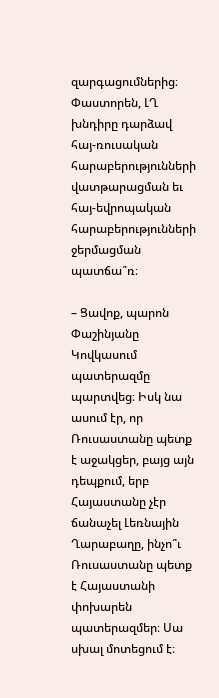զարգացումներից։ Փաստորեն, ԼՂ խնդիրը դարձավ հայ-ռուսական հարաբերությունների վատթարացման եւ հայ-եվրոպական հարաբերությունների ջերմացման պատճա՞ռ։

– Ցավոք, պարոն Փաշինյանը Կովկասում պատերազմը պարտվեց։ Իսկ նա ասում էր, որ Ռուսաստանը պետք է աջակցեր, բայց այն դեպքում, երբ Հայաստանը չէր ճանաչել Լեռնային Ղարաբաղը, ինչո՞ւ Ռուսաստանը պետք է Հայաստանի փոխարեն պատերազմեր։ Սա սխալ մոտեցում է։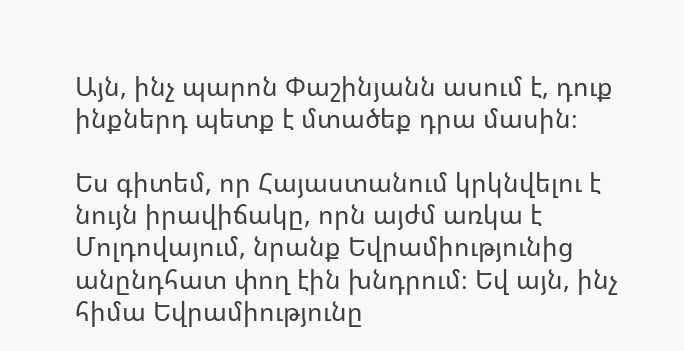Այն, ինչ պարոն Փաշինյանն ասում է, դուք ինքներդ պետք է մտածեք դրա մասին։

Ես գիտեմ, որ Հայաստանում կրկնվելու է նույն իրավիճակը, որն այժմ առկա է Մոլդովայում, նրանք Եվրամիությունից անընդհատ փող էին խնդրում։ Եվ այն, ինչ հիմա Եվրամիությունը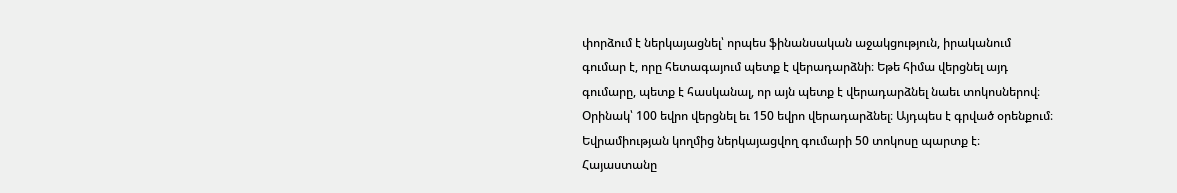փորձում է ներկայացնել՝ որպես ֆինանսական աջակցություն, իրականում գումար է, որը հետագայում պետք է վերադարձնի։ Եթե հիմա վերցնել այդ գումարը, պետք է հասկանալ, որ այն պետք է վերադարձնել նաեւ տոկոսներով։ Օրինակ՝ 100 եվրո վերցնել եւ 150 եվրո վերադարձնել։ Այդպես է գրված օրենքում։ Եվրամիության կողմից ներկայացվող գումարի 50 տոկոսը պարտք է։ Հայաստանը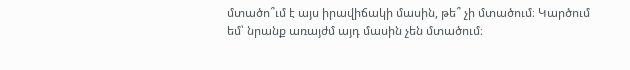մտածո՞ւմ է այս իրավիճակի մասին, թե՞ չի մտածում։ Կարծում եմ՝ նրանք առայժմ այդ մասին չեն մտածում։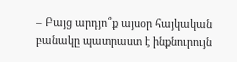– Բայց արդյո՞ք այսօր հայկական բանակը պատրաստ է ինքնուրույն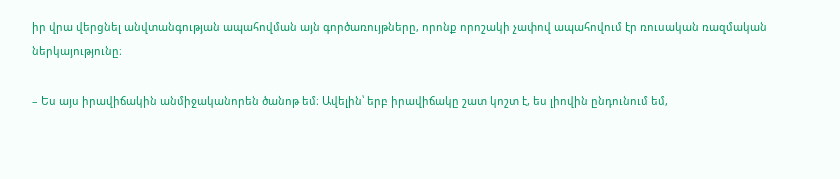իր վրա վերցնել անվտանգության ապահովման այն գործառույթները, որոնք որոշակի չափով ապահովում էր ռուսական ռազմական ներկայությունը։

– Ես այս իրավիճակին անմիջականորեն ծանոթ եմ։ Ավելին՝ երբ իրավիճակը շատ կոշտ է, ես լիովին ընդունում եմ,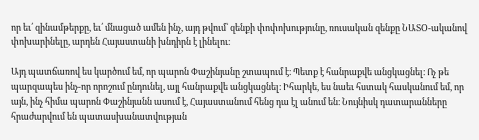որ եւ՛ զինամթերքը, եւ՛ մնացած ամեն ինչ, այդ թվում՝ զենքի փոփոխությունը, ռուսական զենքը ՆԱՏՕ-ականով փոխարինելը, արդեն Հայաստանի խնդիրն է լինելու։

Այդ պատճառով ես կարծում եմ, որ պարոն Փաշինյանը շտապում է։ Պետք է հանրաքվե անցկացնել։ Ոչ թե պարզապես ինչ-որ որոշում ընդունել, այլ հանրաքվե անցկացնել։ Իհարկե, ես նաեւ հստակ հասկանում եմ, որ այն, ինչ հիմա պարոն Փաշինյանն ասում է, Հայաստանում հենց դա էլ անում են։ Նույնիսկ դատարանները հրաժարվում են պատասխանատվության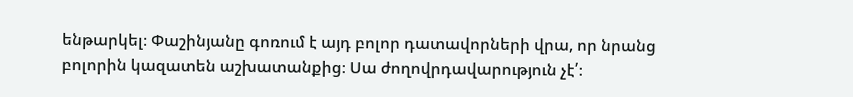ենթարկել։ Փաշինյանը գոռում է այդ բոլոր դատավորների վրա, որ նրանց բոլորին կազատեն աշխատանքից։ Սա ժողովրդավարություն չէ՛։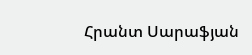Հրանտ Սարաֆյան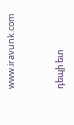www.iravunk.com


դեպի ետ